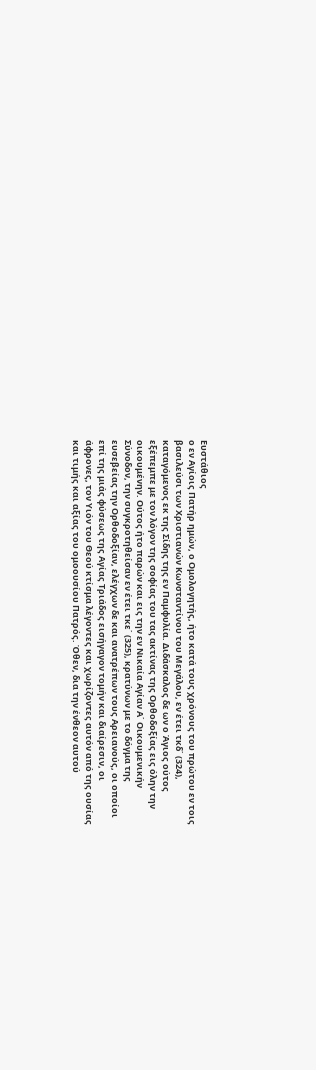Ευστάθιος
ο εν Αγίοις Πατήρ ημών, ο Ομολογητής, ήτο κατά τους χρόνους του πρώτου εν τοις
βασιλεύσι των Χριστιανών Κωνσταντίνου του Μεγάλου, εν έτει τκδ΄ (324),
καταγόμενος εκ της Σίδης της εν Παμφυλία. Διδάσκαλος δε ων ο Άγιος ούτος
εξέπεμπε με τον λόγον της σοφίας του τας ακτίνας της Ορθοδοξίας εις όλην την
οικουμένην. Ούτος ήτο παρών και εις την εν Νικαία Αγίαν Α΄ Οικουμενικήν
Σύνοδον, την συγκροτηθείσαν εν έτει τκε΄ (325), κρατύνων με το δόγμα της
ευσεβείας την Ορθοδοξίαν, ελέγχων δε και ανατρέπων τους Αρειανούς, οι οποίοι
επί της μιάς φύσεως της Αγίας Τριάδος εισήγαγον τομήν και διαίρεσιν, οι
άφρονες, τον Υιόν του Θεού κτίσμα λέγοντες και χωρίζοντες αυτόν από της ουσίας
και τιμής και αξίας του ομοουσίου Πατρός. Όθεν, δια την ένθεον αυτού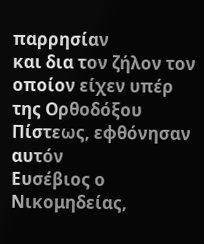παρρησίαν
και δια τον ζήλον τον οποίον είχεν υπέρ της Ορθοδόξου Πίστεως, εφθόνησαν αυτόν
Ευσέβιος ο Νικομηδείας,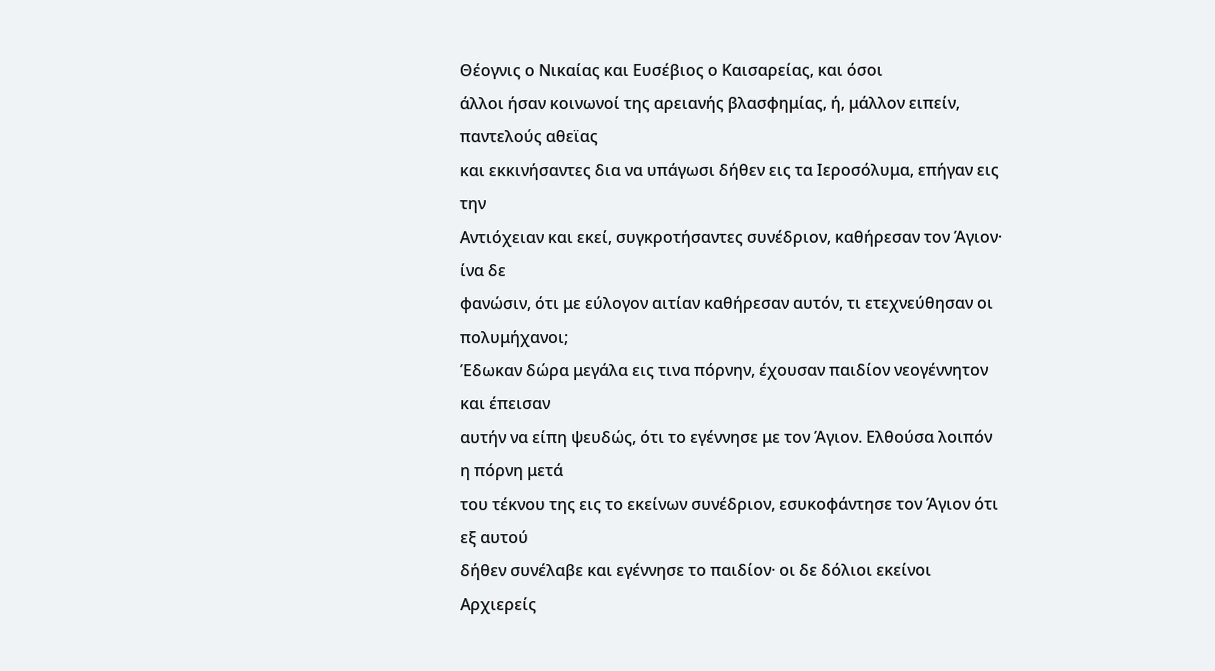Θέογνις ο Νικαίας και Ευσέβιος ο Καισαρείας, και όσοι
άλλοι ήσαν κοινωνοί της αρειανής βλασφημίας, ή, μάλλον ειπείν, παντελούς αθεϊας
και εκκινήσαντες δια να υπάγωσι δήθεν εις τα Ιεροσόλυμα, επήγαν εις την
Αντιόχειαν και εκεί, συγκροτήσαντες συνέδριον, καθήρεσαν τον Άγιον· ίνα δε
φανώσιν, ότι με εύλογον αιτίαν καθήρεσαν αυτόν, τι ετεχνεύθησαν οι πολυμήχανοι;
Έδωκαν δώρα μεγάλα εις τινα πόρνην, έχουσαν παιδίον νεογέννητον και έπεισαν
αυτήν να είπη ψευδώς, ότι το εγέννησε με τον Άγιον. Ελθούσα λοιπόν η πόρνη μετά
του τέκνου της εις το εκείνων συνέδριον, εσυκοφάντησε τον Άγιον ότι εξ αυτού
δήθεν συνέλαβε και εγέννησε το παιδίον· οι δε δόλιοι εκείνοι Αρχιερείς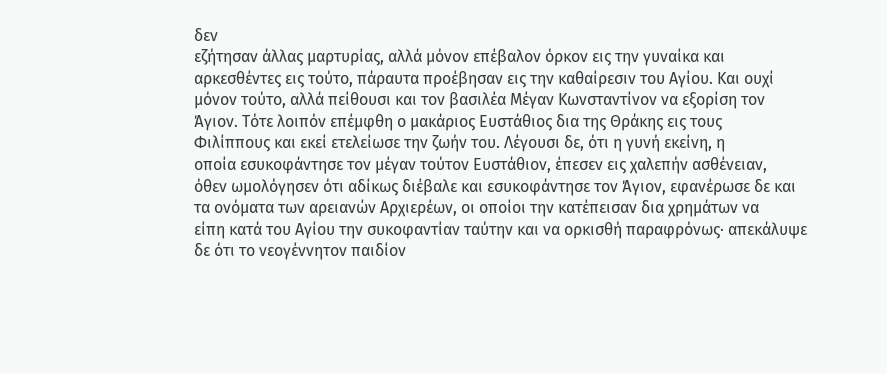δεν
εζήτησαν άλλας μαρτυρίας, αλλά μόνον επέβαλον όρκον εις την γυναίκα και
αρκεσθέντες εις τούτο, πάραυτα προέβησαν εις την καθαίρεσιν του Αγίου. Και ουχί
μόνον τούτο, αλλά πείθουσι και τον βασιλέα Μέγαν Κωνσταντίνον να εξορίση τον
Άγιον. Τότε λοιπόν επέμφθη ο μακάριος Ευστάθιος δια της Θράκης εις τους
Φιλίππους και εκεί ετελείωσε την ζωήν του. Λέγουσι δε, ότι η γυνή εκείνη, η
οποία εσυκοφάντησε τον μέγαν τούτον Ευστάθιον, έπεσεν εις χαλεπήν ασθένειαν,
όθεν ωμολόγησεν ότι αδίκως διέβαλε και εσυκοφάντησε τον Άγιον, εφανέρωσε δε και
τα ονόματα των αρειανών Αρχιερέων, οι οποίοι την κατέπεισαν δια χρημάτων να
είπη κατά του Αγίου την συκοφαντίαν ταύτην και να ορκισθή παραφρόνως· απεκάλυψε
δε ότι το νεογέννητον παιδίον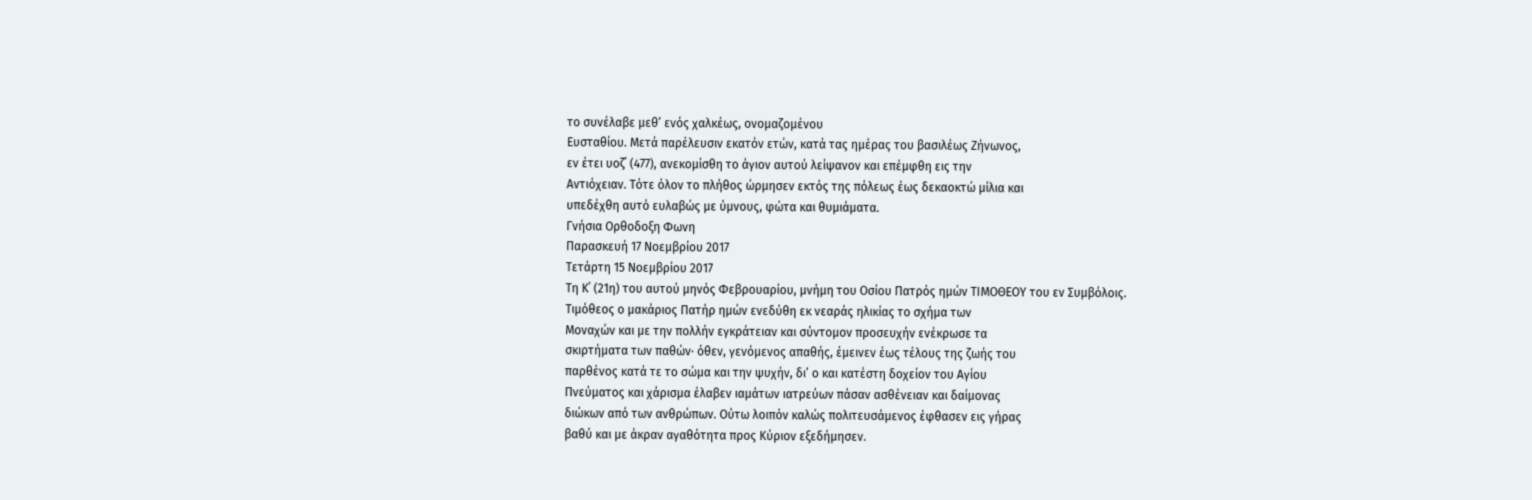το συνέλαβε μεθ’ ενός χαλκέως, ονομαζομένου
Ευσταθίου. Μετά παρέλευσιν εκατόν ετών, κατά τας ημέρας του βασιλέως Ζήνωνος,
εν έτει υοζ΄ (477), ανεκομίσθη το άγιον αυτού λείψανον και επέμφθη εις την
Αντιόχειαν. Τότε όλον το πλήθος ώρμησεν εκτός της πόλεως έως δεκαοκτώ μίλια και
υπεδέχθη αυτό ευλαβώς με ύμνους, φώτα και θυμιάματα.
Γνήσια Ορθοδοξη Φωνη
Παρασκευή 17 Νοεμβρίου 2017
Τετάρτη 15 Νοεμβρίου 2017
Τη Κ΄ (21η) του αυτού μηνός Φεβρουαρίου, μνήμη του Οσίου Πατρός ημών ΤΙΜΟΘΕΟΥ του εν Συμβόλοις.
Τιμόθεος ο μακάριος Πατήρ ημών ενεδύθη εκ νεαράς ηλικίας το σχήμα των
Μοναχών και με την πολλήν εγκράτειαν και σύντομον προσευχήν ενέκρωσε τα
σκιρτήματα των παθών· όθεν, γενόμενος απαθής, έμεινεν έως τέλους της ζωής του
παρθένος κατά τε το σώμα και την ψυχήν, δι’ ο και κατέστη δοχείον του Αγίου
Πνεύματος και χάρισμα έλαβεν ιαμάτων ιατρεύων πάσαν ασθένειαν και δαίμονας
διώκων από των ανθρώπων. Ούτω λοιπόν καλώς πολιτευσάμενος έφθασεν εις γήρας
βαθύ και με άκραν αγαθότητα προς Κύριον εξεδήμησεν.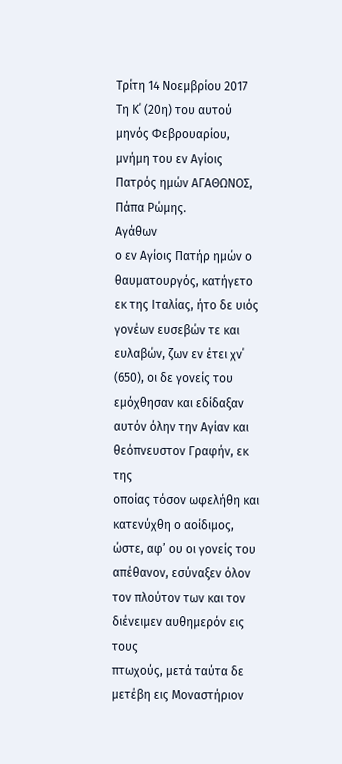Τρίτη 14 Νοεμβρίου 2017
Τη Κ΄ (20η) του αυτού μηνός Φεβρουαρίου, μνήμη του εν Αγίοις Πατρός ημών ΑΓΑΘΩΝΟΣ, Πάπα Ρώμης.
Αγάθων
ο εν Αγίοις Πατήρ ημών ο θαυματουργός, κατήγετο εκ της Ιταλίας, ήτο δε υιός
γονέων ευσεβών τε και ευλαβών, ζων εν έτει χν΄ (650), οι δε γονείς του
εμόχθησαν και εδίδαξαν αυτόν όλην την Αγίαν και θεόπνευστον Γραφήν, εκ της
οποίας τόσον ωφελήθη και κατενύχθη ο αοίδιμος, ώστε, αφ’ ου οι γονείς του
απέθανον, εσύναξεν όλον τον πλούτον των και τον διένειμεν αυθημερόν εις τους
πτωχούς, μετά ταύτα δε μετέβη εις Μοναστήριον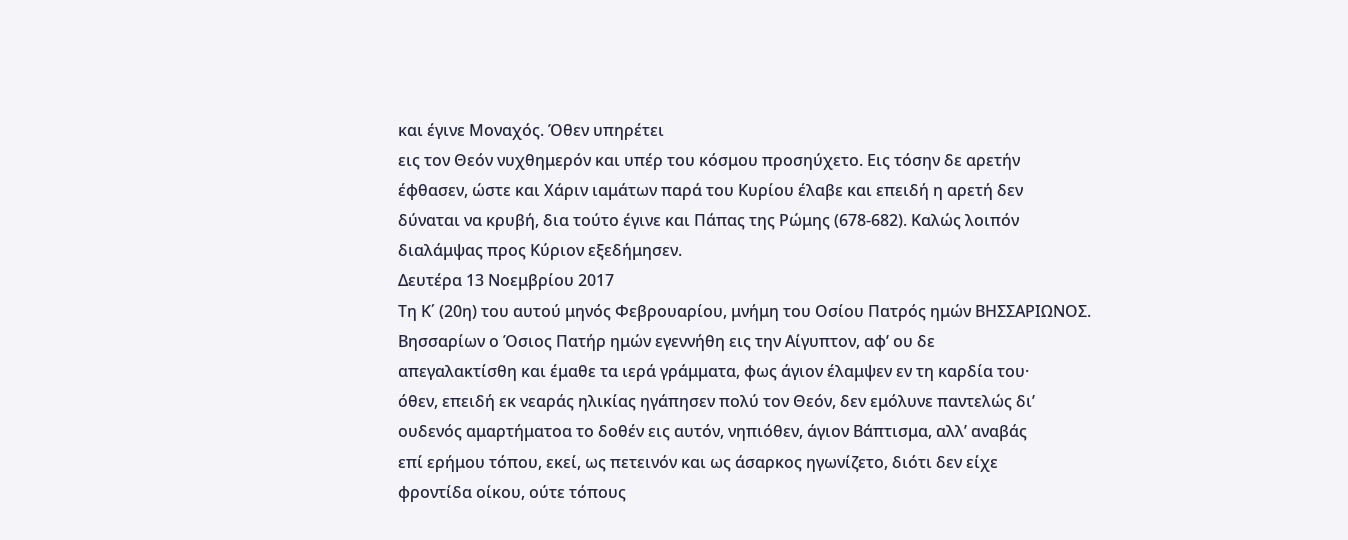και έγινε Μοναχός. Όθεν υπηρέτει
εις τον Θεόν νυχθημερόν και υπέρ του κόσμου προσηύχετο. Εις τόσην δε αρετήν
έφθασεν, ώστε και Χάριν ιαμάτων παρά του Κυρίου έλαβε και επειδή η αρετή δεν
δύναται να κρυβή, δια τούτο έγινε και Πάπας της Ρώμης (678-682). Καλώς λοιπόν
διαλάμψας προς Κύριον εξεδήμησεν.
Δευτέρα 13 Νοεμβρίου 2017
Τη Κ΄ (20η) του αυτού μηνός Φεβρουαρίου, μνήμη του Οσίου Πατρός ημών ΒΗΣΣΑΡΙΩΝΟΣ.
Βησσαρίων ο Όσιος Πατήρ ημών εγεννήθη εις την Αίγυπτον, αφ’ ου δε
απεγαλακτίσθη και έμαθε τα ιερά γράμματα, φως άγιον έλαμψεν εν τη καρδία του·
όθεν, επειδή εκ νεαράς ηλικίας ηγάπησεν πολύ τον Θεόν, δεν εμόλυνε παντελώς δι’
ουδενός αμαρτήματοα το δοθέν εις αυτόν, νηπιόθεν, άγιον Βάπτισμα, αλλ’ αναβάς
επί ερήμου τόπου, εκεί, ως πετεινόν και ως άσαρκος ηγωνίζετο, διότι δεν είχε
φροντίδα οίκου, ούτε τόπους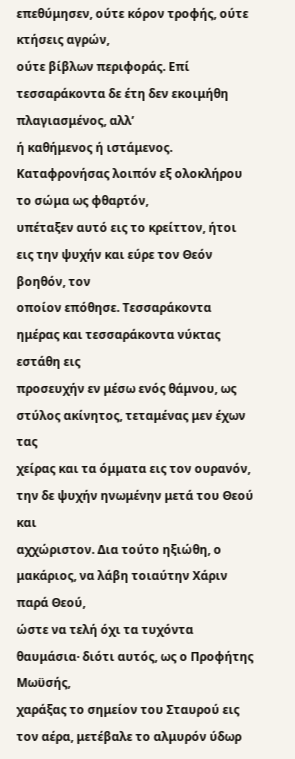επεθύμησεν, ούτε κόρον τροφής, ούτε κτήσεις αγρών,
ούτε βίβλων περιφοράς. Επί τεσσαράκοντα δε έτη δεν εκοιμήθη πλαγιασμένος, αλλ’
ή καθήμενος ή ιστάμενος. Καταφρονήσας λοιπόν εξ ολοκλήρου το σώμα ως φθαρτόν,
υπέταξεν αυτό εις το κρείττον, ήτοι εις την ψυχήν και εύρε τον Θεόν βοηθόν, τον
οποίον επόθησε. Τεσσαράκοντα ημέρας και τεσσαράκοντα νύκτας εστάθη εις
προσευχήν εν μέσω ενός θάμνου, ως στύλος ακίνητος, τεταμένας μεν έχων τας
χείρας και τα όμματα εις τον ουρανόν, την δε ψυχήν ηνωμένην μετά του Θεού και
αχχώριστον. Δια τούτο ηξιώθη, ο μακάριος, να λάβη τοιαύτην Χάριν παρά Θεού,
ώστε να τελή όχι τα τυχόντα θαυμάσια· διότι αυτός, ως ο Προφήτης Μωϋσής,
χαράξας το σημείον του Σταυρού εις τον αέρα, μετέβαλε το αλμυρόν ύδωρ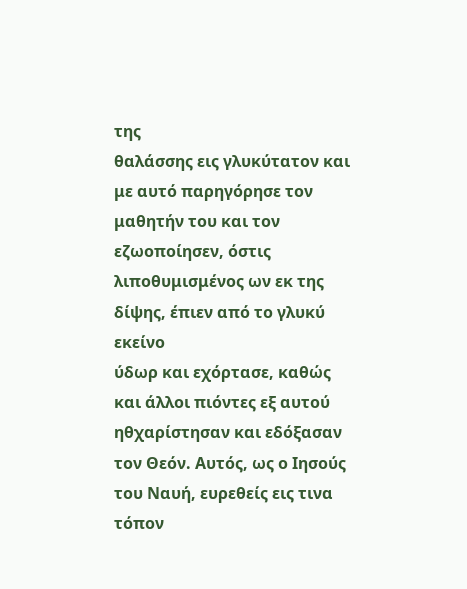της
θαλάσσης εις γλυκύτατον και με αυτό παρηγόρησε τον μαθητήν του και τον
εζωοποίησεν, όστις λιποθυμισμένος ων εκ της δίψης, έπιεν από το γλυκύ εκείνο
ύδωρ και εχόρτασε, καθώς και άλλοι πιόντες εξ αυτού ηθχαρίστησαν και εδόξασαν
τον Θεόν. Αυτός, ως ο Ιησούς του Ναυή, ευρεθείς εις τινα τόπον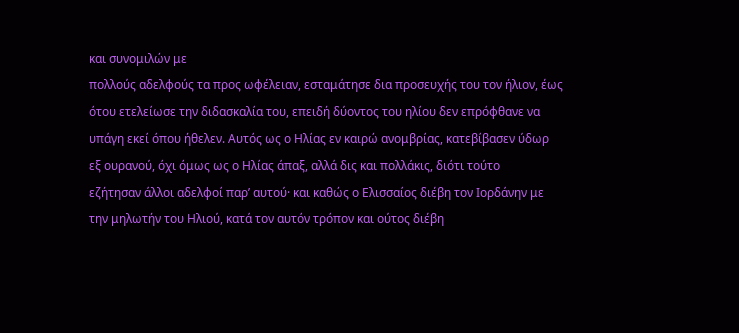και συνομιλών με
πολλούς αδελφούς τα προς ωφέλειαν, εσταμάτησε δια προσευχής του τον ήλιον, έως
ότου ετελείωσε την διδασκαλία του, επειδή δύοντος του ηλίου δεν επρόφθανε να
υπάγη εκεί όπου ήθελεν. Αυτός ως ο Ηλίας εν καιρώ ανομβρίας, κατεβίβασεν ύδωρ
εξ ουρανού, όχι όμως ως ο Ηλίας άπαξ, αλλά δις και πολλάκις, διότι τούτο
εζήτησαν άλλοι αδελφοί παρ’ αυτού· και καθώς ο Ελισσαίος διέβη τον Ιορδάνην με
την μηλωτήν του Ηλιού, κατά τον αυτόν τρόπον και ούτος διέβη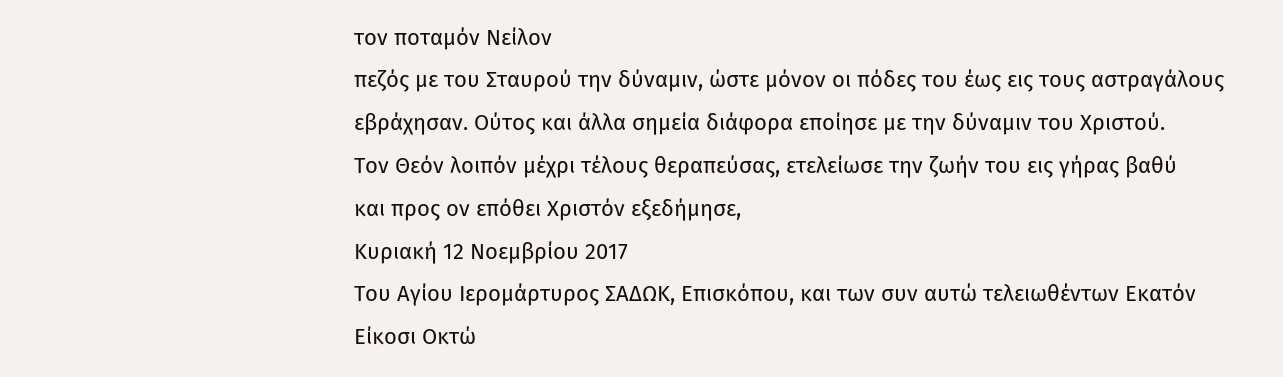τον ποταμόν Νείλον
πεζός με του Σταυρού την δύναμιν, ώστε μόνον οι πόδες του έως εις τους αστραγάλους
εβράχησαν. Ούτος και άλλα σημεία διάφορα εποίησε με την δύναμιν του Χριστού.
Τον Θεόν λοιπόν μέχρι τέλους θεραπεύσας, ετελείωσε την ζωήν του εις γήρας βαθύ
και προς ον επόθει Χριστόν εξεδήμησε,
Κυριακή 12 Νοεμβρίου 2017
Του Αγίου Ιερομάρτυρος ΣΑΔΩΚ, Επισκόπου, και των συν αυτώ τελειωθέντων Εκατόν Είκοσι Οκτώ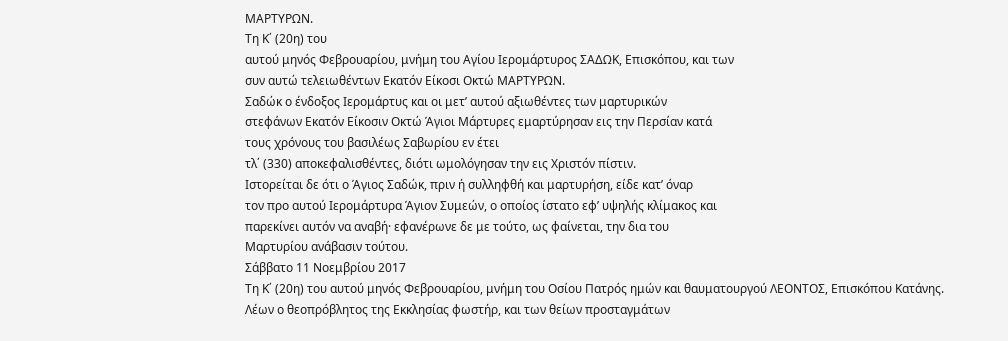ΜΑΡΤΥΡΩΝ.
Τη Κ΄ (20η) του
αυτού μηνός Φεβρουαρίου, μνήμη του Αγίου Ιερομάρτυρος ΣΑΔΩΚ, Επισκόπου, και των
συν αυτώ τελειωθέντων Εκατόν Είκοσι Οκτώ ΜΑΡΤΥΡΩΝ.
Σαδώκ ο ένδοξος Ιερομάρτυς και οι μετ’ αυτού αξιωθέντες των μαρτυρικών
στεφάνων Εκατόν Είκοσιν Οκτώ Άγιοι Μάρτυρες εμαρτύρησαν εις την Περσίαν κατά
τους χρόνους του βασιλέως Σαβωρίου εν έτει
τλ΄ (330) αποκεφαλισθέντες, διότι ωμολόγησαν την εις Χριστόν πίστιν.
Ιστορείται δε ότι ο Άγιος Σαδώκ, πριν ή συλληφθή και μαρτυρήση, είδε κατ’ όναρ
τον προ αυτού Ιερομάρτυρα Άγιον Συμεών, ο οποίος ίστατο εφ’ υψηλής κλίμακος και
παρεκίνει αυτόν να αναβή· εφανέρωνε δε με τούτο, ως φαίνεται, την δια του
Μαρτυρίου ανάβασιν τούτου.
Σάββατο 11 Νοεμβρίου 2017
Τη Κ΄ (20η) του αυτού μηνός Φεβρουαρίου, μνήμη του Οσίου Πατρός ημών και θαυματουργού ΛΕΟΝΤΟΣ, Επισκόπου Κατάνης.
Λέων ο θεοπρόβλητος της Εκκλησίας φωστήρ, και των θείων προσταγμάτων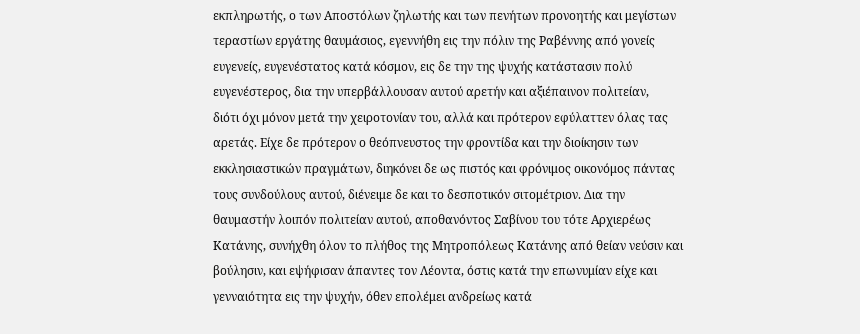εκπληρωτής, ο των Αποστόλων ζηλωτής και των πενήτων προνοητής και μεγίστων
τεραστίων εργάτης θαυμάσιος, εγεννήθη εις την πόλιν της Ραβέννης από γονείς
ευγενείς, ευγενέστατος κατά κόσμον, εις δε την της ψυχής κατάστασιν πολύ
ευγενέστερος, δια την υπερβάλλουσαν αυτού αρετήν και αξιέπαινον πολιτείαν,
διότι όχι μόνον μετά την χειροτονίαν του, αλλά και πρότερον εφύλαττεν όλας τας
αρετάς. Είχε δε πρότερον ο θεόπνευστος την φροντίδα και την διοίκησιν των
εκκλησιαστικών πραγμάτων, διηκόνει δε ως πιστός και φρόνιμος οικονόμος πάντας
τους συνδούλους αυτού, διένειμε δε και το δεσποτικόν σιτομέτριον. Δια την
θαυμαστήν λοιπόν πολιτείαν αυτού, αποθανόντος Σαβίνου του τότε Αρχιερέως
Κατάνης, συνήχθη όλον το πλήθος της Μητροπόλεως Κατάνης από θείαν νεύσιν και
βούλησιν, και εψήφισαν άπαντες τον Λέοντα, όστις κατά την επωνυμίαν είχε και
γενναιότητα εις την ψυχήν, όθεν επολέμει ανδρείως κατά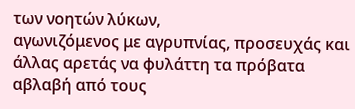των νοητών λύκων,
αγωνιζόμενος με αγρυπνίας, προσευχάς και άλλας αρετάς να φυλάττη τα πρόβατα
αβλαβή από τους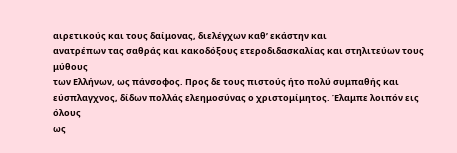αιρετικούς και τους δαίμονας, διελέγχων καθ’ εκάστην και
ανατρέπων τας σαθράς και κακοδόξους ετεροδιδασκαλίας και στηλιτεύων τους μύθους
των Ελλήνων, ως πάνσοφος. Προς δε τους πιστούς ήτο πολύ συμπαθής και
εύσπλαγχνος, δίδων πολλάς ελεημοσύνας ο χριστομίμητος. Έλαμπε λοιπόν εις όλους
ως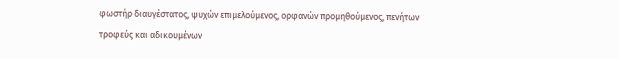φωστήρ διαυγέστατος, ψυχών επιμελούμενος, ορφανών προμηθούμενος, πενήτων
τροφεύς και αδικουμένων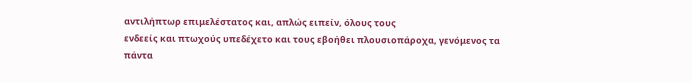αντιλήπτωρ επιμελέστατος και, απλώς ειπείν, όλους τους
ενδεείς και πτωχούς υπεδέχετο και τους εβοήθει πλουσιοπάροχα, γενόμενος τα πάντα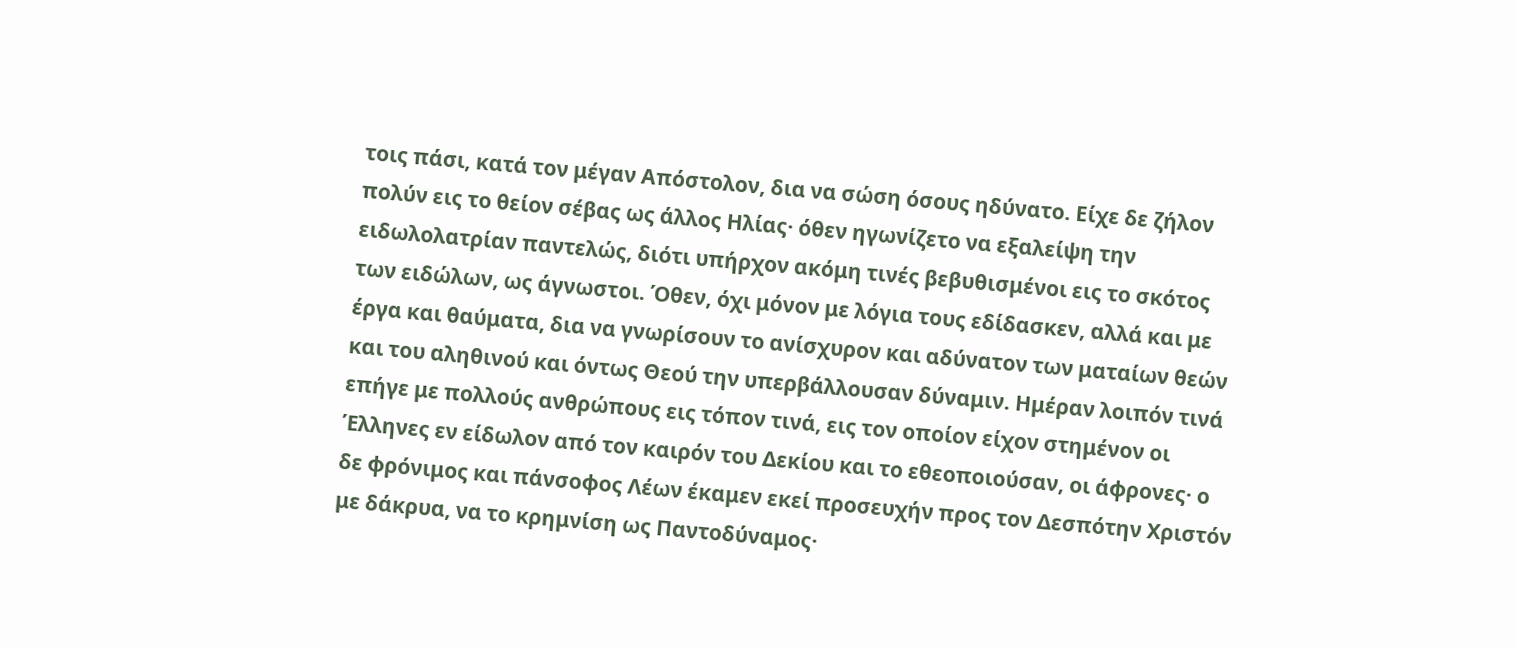τοις πάσι, κατά τον μέγαν Απόστολον, δια να σώση όσους ηδύνατο. Είχε δε ζήλον
πολύν εις το θείον σέβας ως άλλος Ηλίας· όθεν ηγωνίζετο να εξαλείψη την
ειδωλολατρίαν παντελώς, διότι υπήρχον ακόμη τινές βεβυθισμένοι εις το σκότος
των ειδώλων, ως άγνωστοι. Όθεν, όχι μόνον με λόγια τους εδίδασκεν, αλλά και με
έργα και θαύματα, δια να γνωρίσουν το ανίσχυρον και αδύνατον των ματαίων θεών
και του αληθινού και όντως Θεού την υπερβάλλουσαν δύναμιν. Ημέραν λοιπόν τινά
επήγε με πολλούς ανθρώπους εις τόπον τινά, εις τον οποίον είχον στημένον οι
Έλληνες εν είδωλον από τον καιρόν του Δεκίου και το εθεοποιούσαν, οι άφρονες· ο
δε φρόνιμος και πάνσοφος Λέων έκαμεν εκεί προσευχήν προς τον Δεσπότην Χριστόν
με δάκρυα, να το κρημνίση ως Παντοδύναμος·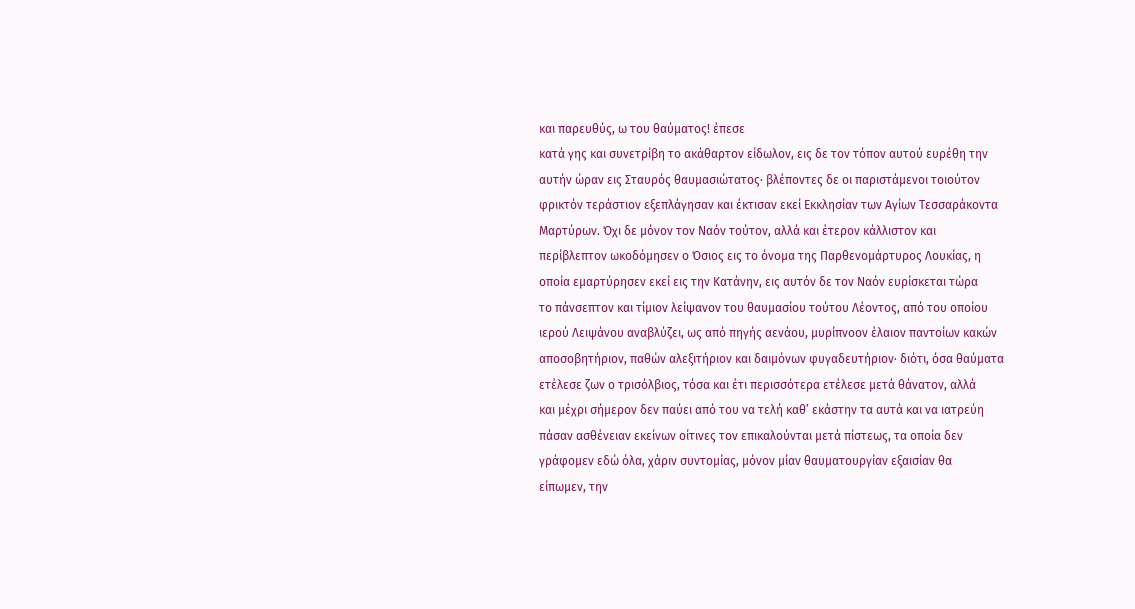και παρευθύς, ω του θαύματος! έπεσε
κατά γης και συνετρίβη το ακάθαρτον είδωλον, εις δε τον τόπον αυτού ευρέθη την
αυτήν ώραν εις Σταυρός θαυμασιώτατος· βλέποντες δε οι παριστάμενοι τοιούτον
φρικτόν τεράστιον εξεπλάγησαν και έκτισαν εκεί Εκκλησίαν των Αγίων Τεσσαράκοντα
Μαρτύρων. Όχι δε μόνον τον Ναόν τούτον, αλλά και έτερον κάλλιστον και
περίβλεπτον ωκοδόμησεν ο Όσιος εις το όνομα της Παρθενομάρτυρος Λουκίας, η
οποία εμαρτύρησεν εκεί εις την Κατάνην, εις αυτόν δε τον Ναόν ευρίσκεται τώρα
το πάνσεπτον και τίμιον λείψανον του θαυμασίου τούτου Λέοντος, από του οποίου
ιερού Λειψάνου αναβλύζει, ως από πηγής αενάου, μυρίπνοον έλαιον παντοίων κακών
αποσοβητήριον, παθών αλεξιτήριον και δαιμόνων φυγαδευτήριον· διότι, όσα θαύματα
ετέλεσε ζων ο τρισόλβιος, τόσα και έτι περισσότερα ετέλεσε μετά θάνατον, αλλά
και μέχρι σήμερον δεν παύει από του να τελή καθ’ εκάστην τα αυτά και να ιατρεύη
πάσαν ασθένειαν εκείνων οίτινες τον επικαλούνται μετά πίστεως, τα οποία δεν
γράφομεν εδώ όλα, χάριν συντομίας, μόνον μίαν θαυματουργίαν εξαισίαν θα
είπωμεν, την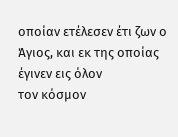οποίαν ετέλεσεν έτι ζων ο Άγιος, και εκ της οποίας έγινεν εις όλον
τον κόσμον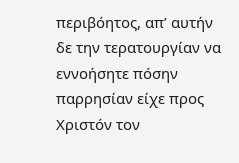περιβόητος, απ’ αυτήν δε την τερατουργίαν να εννοήσητε πόσην
παρρησίαν είχε προς Χριστόν τον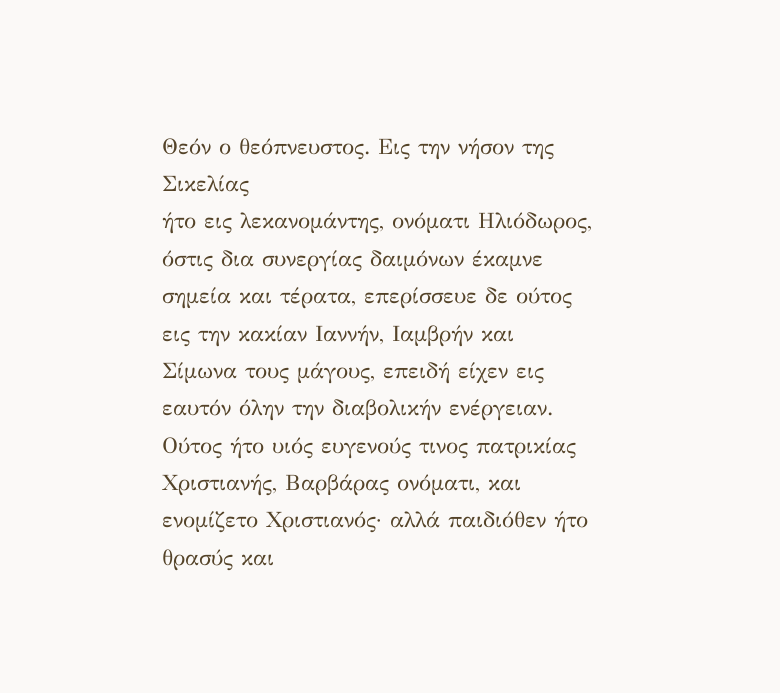Θεόν ο θεόπνευστος. Εις την νήσον της Σικελίας
ήτο εις λεκανομάντης, ονόματι Ηλιόδωρος, όστις δια συνεργίας δαιμόνων έκαμνε
σημεία και τέρατα, επερίσσευε δε ούτος εις την κακίαν Ιαννήν, Ιαμβρήν και
Σίμωνα τους μάγους, επειδή είχεν εις εαυτόν όλην την διαβολικήν ενέργειαν.
Ούτος ήτο υιός ευγενούς τινος πατρικίας Χριστιανής, Βαρβάρας ονόματι, και
ενομίζετο Χριστιανός· αλλά παιδιόθεν ήτο θρασύς και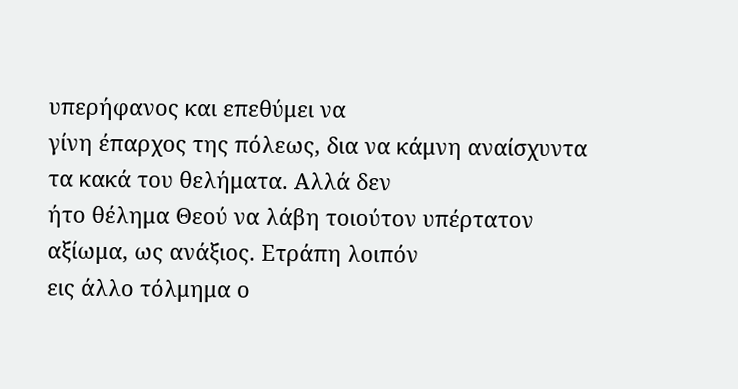υπερήφανος και επεθύμει να
γίνη έπαρχος της πόλεως, δια να κάμνη αναίσχυντα τα κακά του θελήματα. Αλλά δεν
ήτο θέλημα Θεού να λάβη τοιούτον υπέρτατον αξίωμα, ως ανάξιος. Ετράπη λοιπόν
εις άλλο τόλμημα ο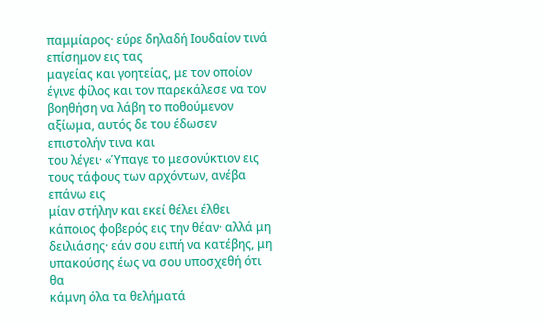παμμίαρος· εύρε δηλαδή Ιουδαίον τινά επίσημον εις τας
μαγείας και γοητείας, με τον οποίον έγινε φίλος και τον παρεκάλεσε να τον
βοηθήση να λάβη το ποθούμενον αξίωμα, αυτός δε του έδωσεν επιστολήν τινα και
του λέγει· «Ύπαγε το μεσονύκτιον εις τους τάφους των αρχόντων, ανέβα επάνω εις
μίαν στήλην και εκεί θέλει έλθει κάποιος φοβερός εις την θέαν· αλλά μη
δειλιάσης· εάν σου ειπή να κατέβης, μη υπακούσης έως να σου υποσχεθή ότι θα
κάμνη όλα τα θελήματά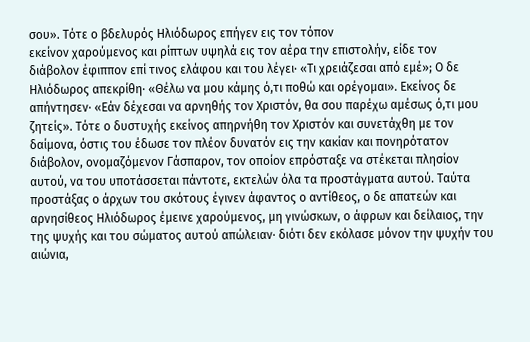σου». Τότε ο βδελυρός Ηλιόδωρος επήγεν εις τον τόπον
εκείνον χαρούμενος και ρίπτων υψηλά εις τον αέρα την επιστολήν, είδε τον
διάβολον έφιππον επί τινος ελάφου και του λέγει· «Τι χρειάζεσαι από εμέ»; Ο δε
Ηλιόδωρος απεκρίθη· «Θέλω να μου κάμης ό,τι ποθώ και ορέγομαι». Εκείνος δε
απήντησεν· «Εάν δέχεσαι να αρνηθής τον Χριστόν, θα σου παρέχω αμέσως ό,τι μου
ζητείς». Τότε ο δυστυχής εκείνος απηρνήθη τον Χριστόν και συνετάχθη με τον
δαίμονα, όστις του έδωσε τον πλέον δυνατόν εις την κακίαν και πονηρότατον
διάβολον, ονομαζόμενον Γάσπαρον, τον οποίον επρόσταξε να στέκεται πλησίον
αυτού, να του υποτάσσεται πάντοτε, εκτελών όλα τα προστάγματα αυτού. Ταύτα
προστάξας ο άρχων του σκότους έγινεν άφαντος ο αντίθεος, ο δε απατεών και
αρνησίθεος Ηλιόδωρος έμεινε χαρούμενος, μη γινώσκων, ο άφρων και δείλαιος, την
της ψυχής και του σώματος αυτού απώλειαν· διότι δεν εκόλασε μόνον την ψυχήν του
αιώνια,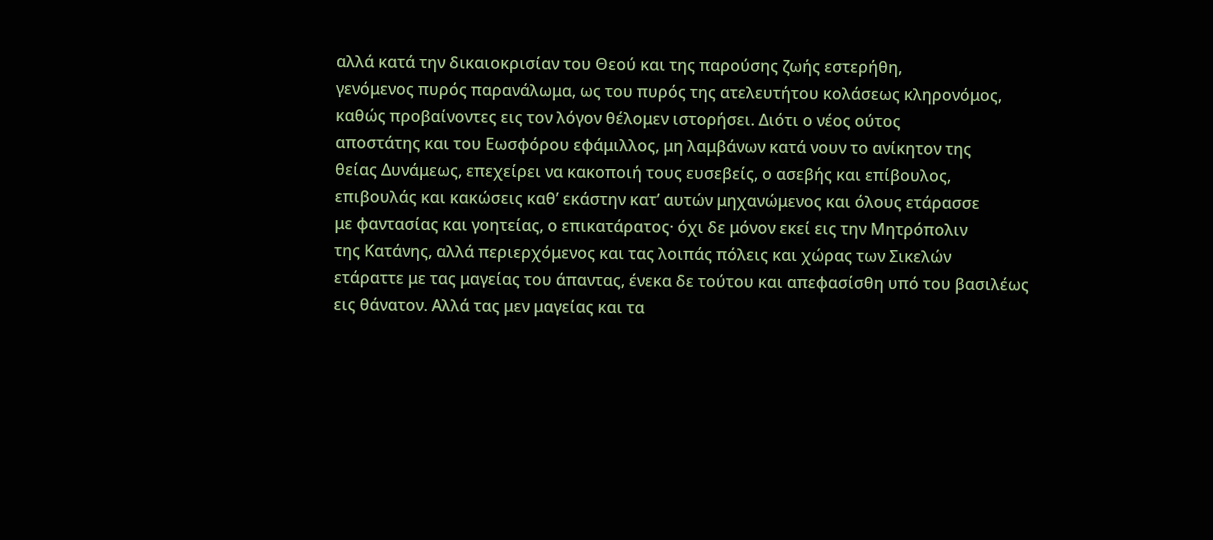αλλά κατά την δικαιοκρισίαν του Θεού και της παρούσης ζωής εστερήθη,
γενόμενος πυρός παρανάλωμα, ως του πυρός της ατελευτήτου κολάσεως κληρονόμος,
καθώς προβαίνοντες εις τον λόγον θέλομεν ιστορήσει. Διότι ο νέος ούτος
αποστάτης και του Εωσφόρου εφάμιλλος, μη λαμβάνων κατά νουν το ανίκητον της
θείας Δυνάμεως, επεχείρει να κακοποιή τους ευσεβείς, ο ασεβής και επίβουλος,
επιβουλάς και κακώσεις καθ’ εκάστην κατ’ αυτών μηχανώμενος και όλους ετάρασσε
με φαντασίας και γοητείας, ο επικατάρατος· όχι δε μόνον εκεί εις την Μητρόπολιν
της Κατάνης, αλλά περιερχόμενος και τας λοιπάς πόλεις και χώρας των Σικελών
ετάραττε με τας μαγείας του άπαντας, ένεκα δε τούτου και απεφασίσθη υπό του βασιλέως
εις θάνατον. Αλλά τας μεν μαγείας και τα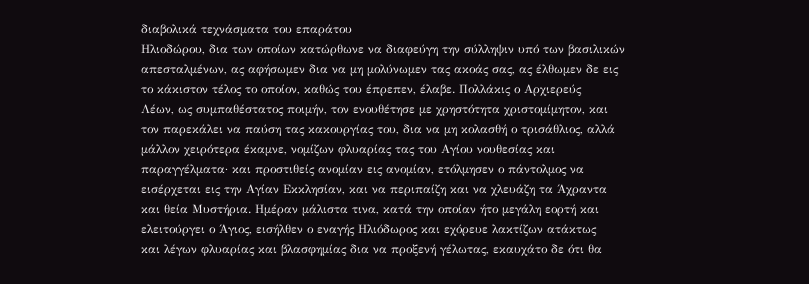διαβολικά τεχνάσματα του επαράτου
Ηλιοδώρου, δια των οποίων κατώρθωνε να διαφεύγη την σύλληψιν υπό των βασιλικών
απεσταλμένων, ας αφήσωμεν δια να μη μολύνωμεν τας ακοάς σας, ας έλθωμεν δε εις
το κάκιστον τέλος το οποίον, καθώς του έπρεπεν, έλαβε. Πολλάκις ο Αρχιερεύς
Λέων, ως συμπαθέστατος ποιμήν, τον ενουθέτησε με χρηστότητα χριστομίμητον, και
τον παρεκάλει να παύση τας κακουργίας του, δια να μη κολασθή ο τρισάθλιος, αλλά
μάλλον χειρότερα έκαμνε, νομίζων φλυαρίας τας του Αγίου νουθεσίας και
παραγγέλματα· και προστιθείς ανομίαν εις ανομίαν, ετόλμησεν ο πάντολμος να
εισέρχεται εις την Αγίαν Εκκλησίαν, και να περιπαίζη και να χλευάζη τα Άχραντα
και θεία Μυστήρια. Ημέραν μάλιστα τινα, κατά την οποίαν ήτο μεγάλη εορτή και
ελειτούργει ο Άγιος, εισήλθεν ο εναγής Ηλιόδωρος και εχόρευε λακτίζων ατάκτως
και λέγων φλυαρίας και βλασφημίας δια να προξενή γέλωτας, εκαυχάτο δε ότι θα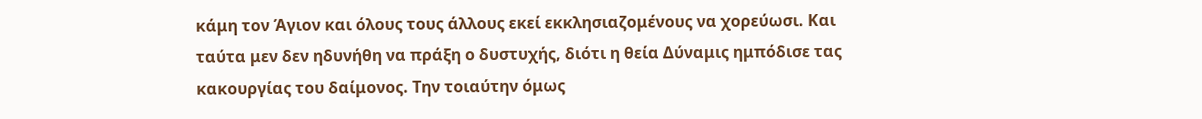κάμη τον Άγιον και όλους τους άλλους εκεί εκκλησιαζομένους να χορεύωσι. Και
ταύτα μεν δεν ηδυνήθη να πράξη ο δυστυχής, διότι η θεία Δύναμις ημπόδισε τας
κακουργίας του δαίμονος. Την τοιαύτην όμως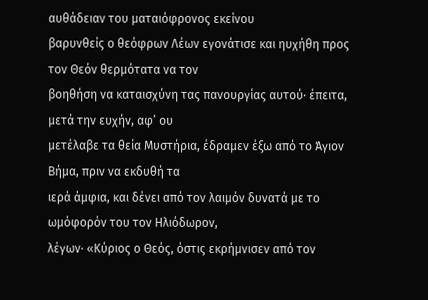αυθάδειαν του ματαιόφρονος εκείνου
βαρυνθείς ο θεόφρων Λέων εγονάτισε και ηυχήθη προς τον Θεόν θερμότατα να τον
βοηθήση να καταισχύνη τας πανουργίας αυτού· έπειτα, μετά την ευχήν, αφ’ ου
μετέλαβε τα θεία Μυστήρια, έδραμεν έξω από το Άγιον Βήμα, πριν να εκδυθή τα
ιερά άμφια, και δένει από τον λαιμόν δυνατά με το ωμόφορόν του τον Ηλιόδωρον,
λέγων· «Κύριος ο Θεός, όστις εκρήμνισεν από τον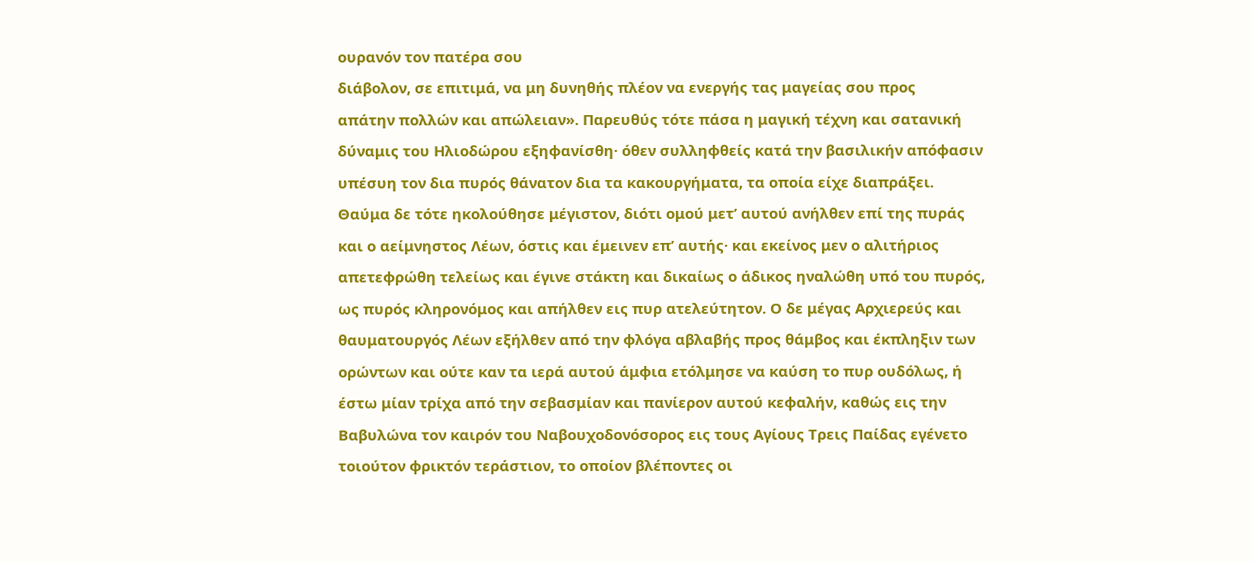ουρανόν τον πατέρα σου
διάβολον, σε επιτιμά, να μη δυνηθής πλέον να ενεργής τας μαγείας σου προς
απάτην πολλών και απώλειαν». Παρευθύς τότε πάσα η μαγική τέχνη και σατανική
δύναμις του Ηλιοδώρου εξηφανίσθη· όθεν συλληφθείς κατά την βασιλικήν απόφασιν
υπέσυη τον δια πυρός θάνατον δια τα κακουργήματα, τα οποία είχε διαπράξει.
Θαύμα δε τότε ηκολούθησε μέγιστον, διότι ομού μετ’ αυτού ανήλθεν επί της πυράς
και ο αείμνηστος Λέων, όστις και έμεινεν επ’ αυτής· και εκείνος μεν ο αλιτήριος
απετεφρώθη τελείως και έγινε στάκτη και δικαίως ο άδικος ηναλώθη υπό του πυρός,
ως πυρός κληρονόμος και απήλθεν εις πυρ ατελεύτητον. Ο δε μέγας Αρχιερεύς και
θαυματουργός Λέων εξήλθεν από την φλόγα αβλαβής προς θάμβος και έκπληξιν των
ορώντων και ούτε καν τα ιερά αυτού άμφια ετόλμησε να καύση το πυρ ουδόλως, ή
έστω μίαν τρίχα από την σεβασμίαν και πανίερον αυτού κεφαλήν, καθώς εις την
Βαβυλώνα τον καιρόν του Ναβουχοδονόσορος εις τους Αγίους Τρεις Παίδας εγένετο
τοιούτον φρικτόν τεράστιον, το οποίον βλέποντες οι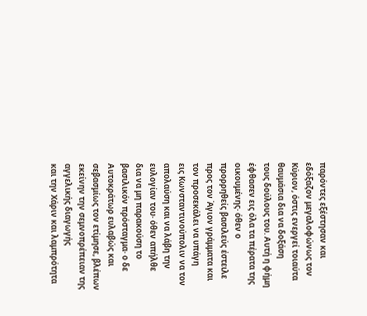παρόντες εξέστησαν και
εδόξαζον μεγαλοφώνως τον Κύριον, όστις ενεργεί τοιαύτα θαυμάσια δια να δοξάση
τους δούλους του. Αυτή η φήμη έφθασεν εις όλα τα πέρατα της οικουμένης· όθεν ο
προρρηθείς βασιλεύς έστειλε προς τον Άγιον γράμματα και τον προσεκάλει να υπάγη
εις Κωνσταντινούπολιν να τον απολαύση και να λάβη την ευλογίαν του· όθεν απήλθε
δια να μη παρακούση το βασιλικόν πρόσταγμα· ο δε Αυτοκράτωρ ευλαβώς και
σεβασμίως τον ετίμησε, βλέπων εκείνην την σεμνοπρέπειαν της αγγελικής διαγωγής
και την Χάριν και λαμπρότητα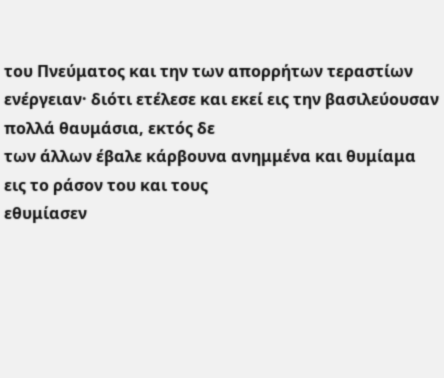του Πνεύματος και την των απορρήτων τεραστίων
ενέργειαν· διότι ετέλεσε και εκεί εις την βασιλεύουσαν πολλά θαυμάσια, εκτός δε
των άλλων έβαλε κάρβουνα ανημμένα και θυμίαμα εις το ράσον του και τους
εθυμίασεν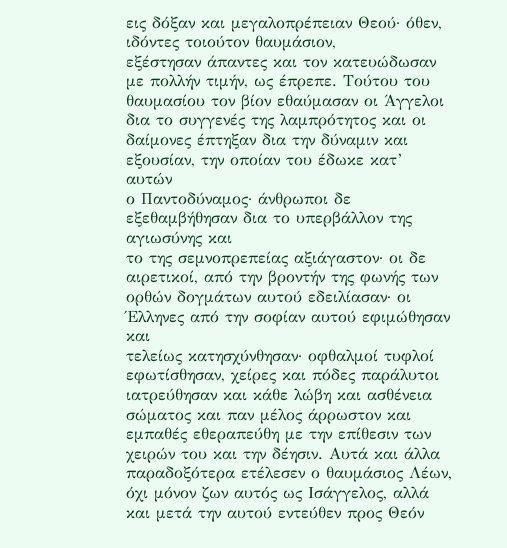εις δόξαν και μεγαλοπρέπειαν Θεού· όθεν, ιδόντες τοιούτον θαυμάσιον,
εξέστησαν άπαντες και τον κατευώδωσαν με πολλήν τιμήν, ως έπρεπε. Τούτου του
θαυμασίου τον βίον εθαύμασαν οι Άγγελοι δια το συγγενές της λαμπρότητος και οι
δαίμονες έπτηξαν δια την δύναμιν και εξουσίαν, την οποίαν του έδωκε κατ’ αυτών
ο Παντοδύναμος· άνθρωποι δε εξεθαμβήθησαν δια το υπερβάλλον της αγιωσύνης και
το της σεμνοπρεπείας αξιάγαστον· οι δε αιρετικοί, από την βροντήν της φωνής των
ορθών δογμάτων αυτού εδειλίασαν· οι Έλληνες από την σοφίαν αυτού εφιμώθησαν και
τελείως κατησχύνθησαν· οφθαλμοί τυφλοί εφωτίσθησαν, χείρες και πόδες παράλυτοι
ιατρεύθησαν και κάθε λώβη και ασθένεια σώματος και παν μέλος άρρωστον και
εμπαθές εθεραπεύθη με την επίθεσιν των χειρών του και την δέησιν. Αυτά και άλλα
παραδοξότερα ετέλεσεν ο θαυμάσιος Λέων, όχι μόνον ζων αυτός ως Ισάγγελος, αλλά
και μετά την αυτού εντεύθεν προς Θεόν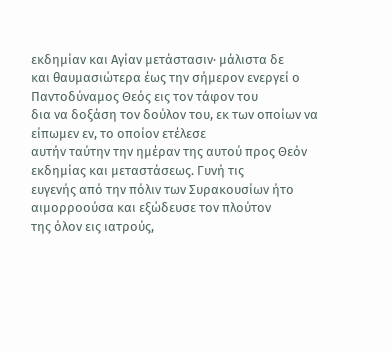εκδημίαν και Αγίαν μετάστασιν· μάλιστα δε
και θαυμασιώτερα έως την σήμερον ενεργεί ο Παντοδύναμος Θεός εις τον τάφον του
δια να δοξάση τον δούλον του, εκ των οποίων να είπωμεν εν, το οποίον ετέλεσε
αυτήν ταύτην την ημέραν της αυτού προς Θεόν εκδημίας και μεταστάσεως. Γυνή τις
ευγενής από την πόλιν των Συρακουσίων ήτο αιμορροούσα και εξώδευσε τον πλούτον
της όλον εις ιατρούς,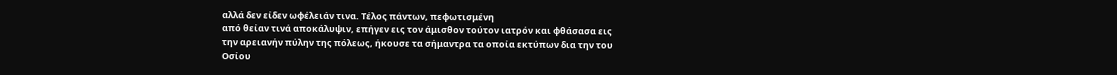αλλά δεν είδεν ωφέλειάν τινα. Τέλος πάντων, πεφωτισμένη
από θείαν τινά αποκάλυψιν, επήγεν εις τον άμισθον τούτον ιατρόν και φθάσασα εις
την αρειανήν πύλην της πόλεως, ήκουσε τα σήμαντρα τα οποία εκτύπων δια την του
Οσίου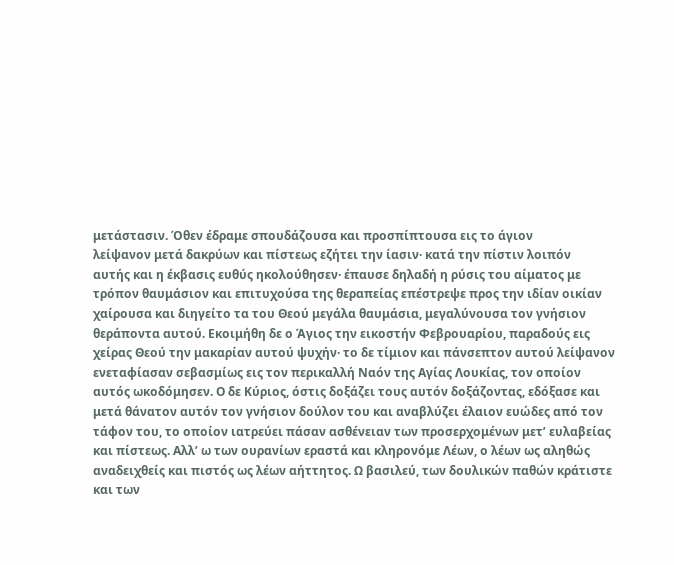μετάστασιν. Όθεν έδραμε σπουδάζουσα και προσπίπτουσα εις το άγιον
λείψανον μετά δακρύων και πίστεως εζήτει την ίασιν· κατά την πίστιν λοιπόν
αυτής και η έκβασις ευθύς ηκολούθησεν· έπαυσε δηλαδή η ρύσις του αίματος με
τρόπον θαυμάσιον και επιτυχούσα της θεραπείας επέστρεψε προς την ιδίαν οικίαν
χαίρουσα και διηγείτο τα του Θεού μεγάλα θαυμάσια, μεγαλύνουσα τον γνήσιον
θεράποντα αυτού. Εκοιμήθη δε ο Άγιος την εικοστήν Φεβρουαρίου, παραδούς εις
χείρας Θεού την μακαρίαν αυτού ψυχήν· το δε τίμιον και πάνσεπτον αυτού λείψανον
ενεταφίασαν σεβασμίως εις τον περικαλλή Ναόν της Αγίας Λουκίας, τον οποίον
αυτός ωκοδόμησεν. Ο δε Κύριος, όστις δοξάζει τους αυτόν δοξάζοντας, εδόξασε και
μετά θάνατον αυτόν τον γνήσιον δούλον του και αναβλύζει έλαιον ευώδες από τον
τάφον του, το οποίον ιατρεύει πάσαν ασθένειαν των προσερχομένων μετ’ ευλαβείας
και πίστεως. Αλλ’ ω των ουρανίων εραστά και κληρονόμε Λέων, ο λέων ως αληθώς
αναδειχθείς και πιστός ως λέων αήττητος. Ω βασιλεύ, των δουλικών παθών κράτιστε
και των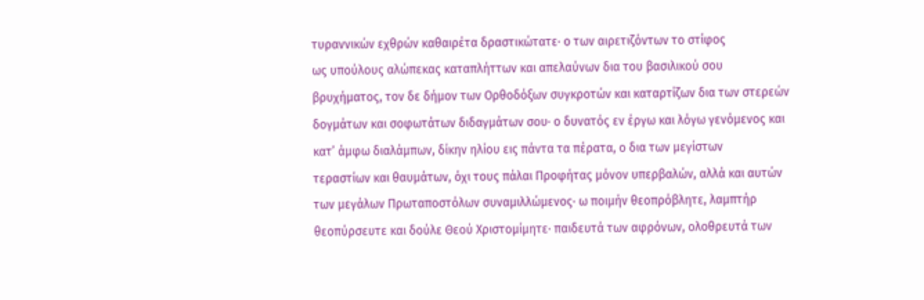τυραννικών εχθρών καθαιρέτα δραστικώτατε· ο των αιρετιζόντων το στίφος
ως υπούλους αλώπεκας καταπλήττων και απελαύνων δια του βασιλικού σου
βρυχήματος, τον δε δήμον των Ορθοδόξων συγκροτών και καταρτίζων δια των στερεών
δογμάτων και σοφωτάτων διδαγμάτων σου· ο δυνατός εν έργω και λόγω γενόμενος και
κατ’ άμφω διαλάμπων, δίκην ηλίου εις πάντα τα πέρατα, ο δια των μεγίστων
τεραστίων και θαυμάτων, όχι τους πάλαι Προφήτας μόνον υπερβαλών, αλλά και αυτών
των μεγάλων Πρωταποστόλων συναμιλλώμενος· ω ποιμήν θεοπρόβλητε, λαμπτήρ
θεοπύρσευτε και δούλε Θεού Χριστομίμητε· παιδευτά των αφρόνων, ολοθρευτά των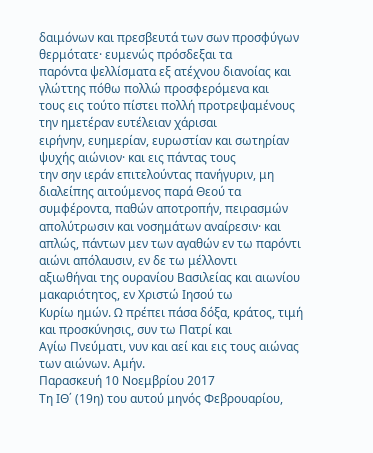δαιμόνων και πρεσβευτά των σων προσφύγων θερμότατε· ευμενώς πρόσδεξαι τα
παρόντα ψελλίσματα εξ ατέχνου διανοίας και γλώττης πόθω πολλώ προσφερόμενα και
τους εις τούτο πίστει πολλή προτρεψαμένους την ημετέραν ευτέλειαν χάρισαι
ειρήνην, ευημερίαν, ευρωστίαν και σωτηρίαν ψυχής αιώνιον· και εις πάντας τους
την σην ιεράν επιτελούντας πανήγυριν, μη διαλείπης αιτούμενος παρά Θεού τα
συμφέροντα, παθών αποτροπήν, πειρασμών απολύτρωσιν και νοσημάτων αναίρεσιν· και
απλώς, πάντων μεν των αγαθών εν τω παρόντι αιώνι απόλαυσιν, εν δε τω μέλλοντι
αξιωθήναι της ουρανίου Βασιλείας και αιωνίου μακαριότητος, εν Χριστώ Ιησού τω
Κυρίω ημών. Ω πρέπει πάσα δόξα, κράτος, τιμή και προσκύνησις, συν τω Πατρί και
Αγίω Πνεύματι, νυν και αεί και εις τους αιώνας των αιώνων. Αμήν.
Παρασκευή 10 Νοεμβρίου 2017
Τη ΙΘ΄ (19η) του αυτού μηνός Φεβρουαρίου,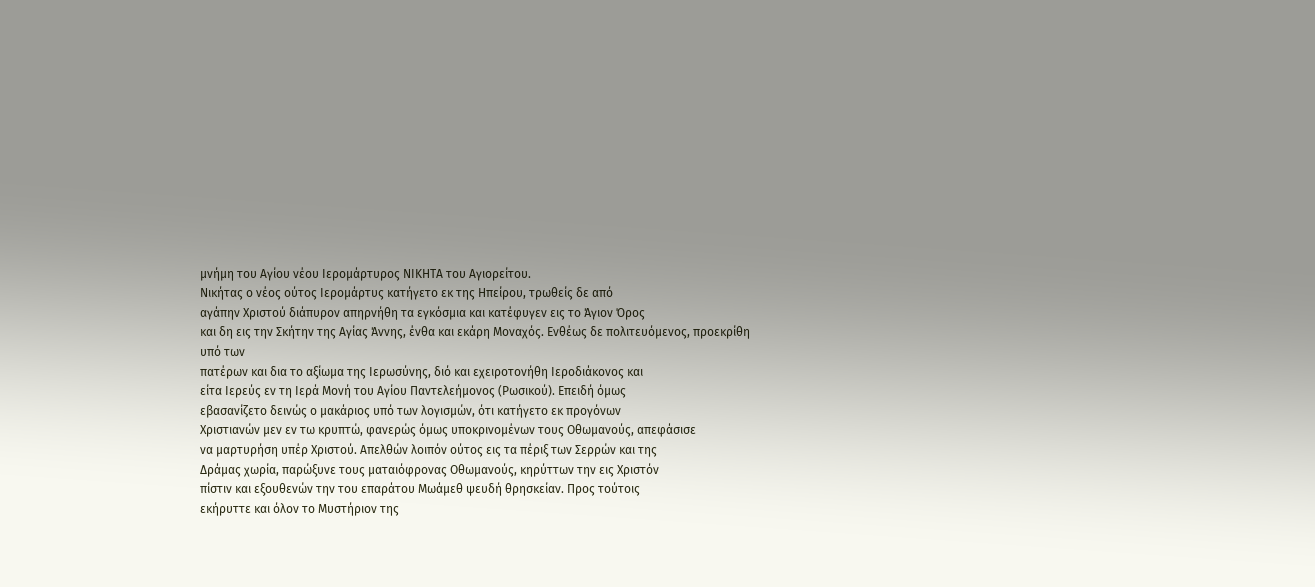μνήμη του Αγίου νέου Ιερομάρτυρος ΝΙΚΗΤΑ του Αγιορείτου.
Νικήτας ο νέος ούτος Ιερομάρτυς κατήγετο εκ της Ηπείρου, τρωθείς δε από
αγάπην Χριστού διάπυρον απηρνήθη τα εγκόσμια και κατέφυγεν εις το Άγιον Όρος
και δη εις την Σκήτην της Αγίας Άννης, ένθα και εκάρη Μοναχός. Ενθέως δε πολιτευόμενος, προεκρίθη υπό των
πατέρων και δια το αξίωμα της Ιερωσύνης, διό και εχειροτονήθη Ιεροδιάκονος και
είτα Ιερεύς εν τη Ιερά Μονή του Αγίου Παντελεήμονος (Ρωσικού). Επειδή όμως
εβασανίζετο δεινώς ο μακάριος υπό των λογισμών, ότι κατήγετο εκ προγόνων
Χριστιανών μεν εν τω κρυπτώ, φανερώς όμως υποκρινομένων τους Οθωμανούς, απεφάσισε
να μαρτυρήση υπέρ Χριστού. Απελθών λοιπόν ούτος εις τα πέριξ των Σερρών και της
Δράμας χωρία, παρώξυνε τους ματαιόφρονας Οθωμανούς, κηρύττων την εις Χριστόν
πίστιν και εξουθενών την του επαράτου Μωάμεθ ψευδή θρησκείαν. Προς τούτοις
εκήρυττε και όλον το Μυστήριον της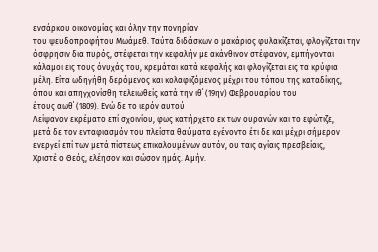ενσάρκου οικονομίας και όλην την πονηρίαν
του ψευδοπροφήτου Μωάμεθ. Ταύτα διδάσκων ο μακάριος φυλακίζεται, φλογίζεται την
όσφρησιν δια πυρός, στέφεται την κεφαλήν με ακάνθινον στέφανον, εμπήγονται
κάλαμοι εις τους όνυχάς του, κρεμάται κατά κεφαλής και φλογίζεται εις τα κρύφια
μέλη. Είτα ωδηγήθη δερόμενος και κολαφιζόμενος μέχρι του τόπου της καταδίκης,
όπου και απηγχονίσθη τελειωθείς κατά την ιθ΄ (19ην) Φεβρουαρίου του
έτους αωθ΄ (1809). Ενώ δε το ιερόν αυτού
Λείψανον εκρέματο επί σχοινίου, φως κατήρχετο εκ των ουρανών και το εφώτιζε,
μετά δε τον ενταφιασμόν του πλείστα θαύματα εγένοντο έτι δε και μέχρι σήμερον
ενεργεί επί των μετά πίστεως επικαλουμένων αυτόν, ου ταις αγίαις πρεσβείαις,
Χριστέ ο Θεός, ελέησον και σώσον ημάς. Αμήν.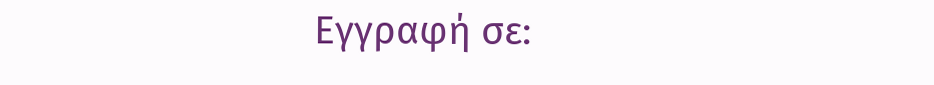Εγγραφή σε: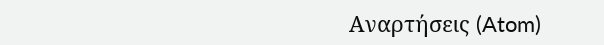Αναρτήσεις (Atom)